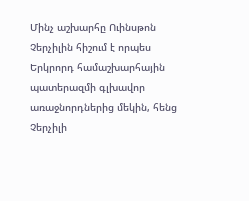Մինչ աշխարհը Ուինսթոն Չերչիլին հիշում է որպես Երկրորդ համաշխարհային պատերազմի գլխավոր առաջնորդներից մեկին, հենց Չերչիլի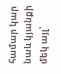համար կար նաև կյանքի մեկ այլ՝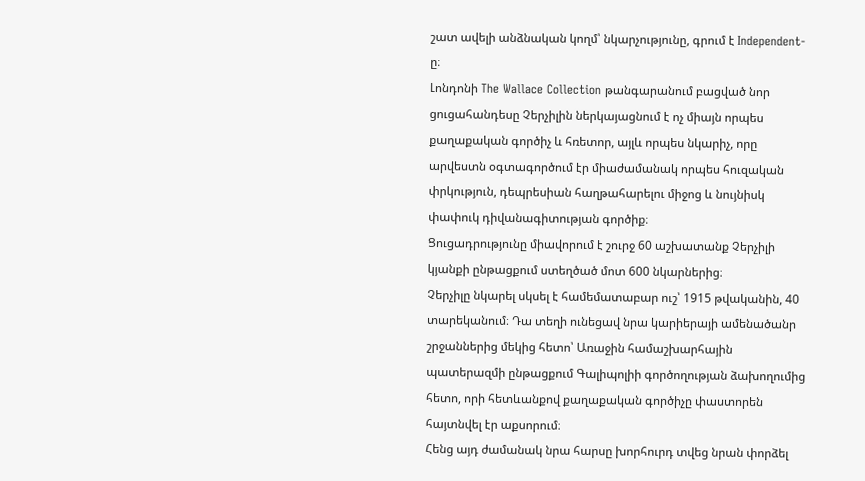շատ ավելի անձնական կողմ՝ նկարչությունը, գրում է Independent-ը։
Լոնդոնի The Wallace Collection թանգարանում բացված նոր ցուցահանդեսը Չերչիլին ներկայացնում է ոչ միայն որպես քաղաքական գործիչ և հռետոր, այլև որպես նկարիչ, որը արվեստն օգտագործում էր միաժամանակ որպես հուզական փրկություն, դեպրեսիան հաղթահարելու միջոց և նույնիսկ փափուկ դիվանագիտության գործիք։
Ցուցադրությունը միավորում է շուրջ 60 աշխատանք Չերչիլի կյանքի ընթացքում ստեղծած մոտ 600 նկարներից։
Չերչիլը նկարել սկսել է համեմատաբար ուշ՝ 1915 թվականին, 40 տարեկանում։ Դա տեղի ունեցավ նրա կարիերայի ամենածանր շրջաններից մեկից հետո՝ Առաջին համաշխարհային պատերազմի ընթացքում Գալիպոլիի գործողության ձախողումից հետո, որի հետևանքով քաղաքական գործիչը փաստորեն հայտնվել էր աքսորում։
Հենց այդ ժամանակ նրա հարսը խորհուրդ տվեց նրան փորձել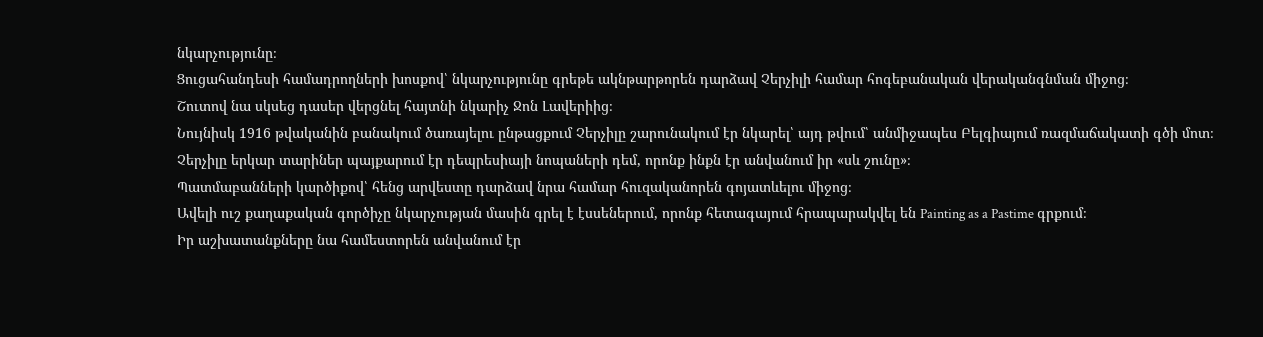նկարչությունը։
Ցուցահանդեսի համադրողների խոսքով՝ նկարչությունը գրեթե ակնթարթորեն դարձավ Չերչիլի համար հոգեբանական վերականգնման միջոց։
Շուտով նա սկսեց դասեր վերցնել հայտնի նկարիչ Ջոն Լավերիից։
Նույնիսկ 1916 թվականին բանակում ծառայելու ընթացքում Չերչիլը շարունակում էր նկարել՝ այդ թվում՝ անմիջապես Բելգիայում ռազմաճակատի գծի մոտ։
Չերչիլը երկար տարիներ պայքարում էր դեպրեսիայի նոպաների դեմ, որոնք ինքն էր անվանում իր «սև շունը»։
Պատմաբանների կարծիքով՝ հենց արվեստը դարձավ նրա համար հուզականորեն գոյատևելու միջոց։
Ավելի ուշ քաղաքական գործիչը նկարչության մասին գրել է էսսեներում, որոնք հետագայում հրապարակվել են Painting as a Pastime գրքում։
Իր աշխատանքները նա համեստորեն անվանում էր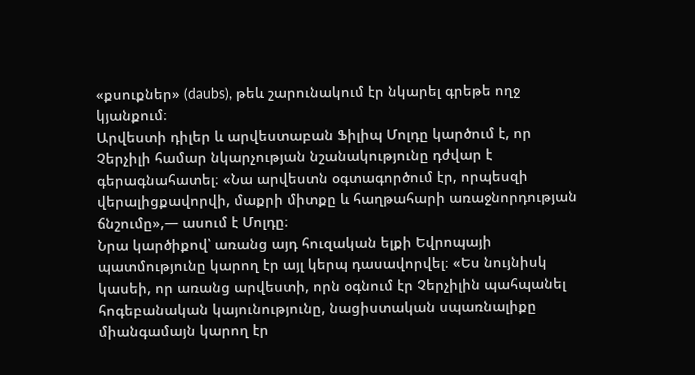«քսուքներ» (daubs), թեև շարունակում էր նկարել գրեթե ողջ կյանքում։
Արվեստի դիլեր և արվեստաբան Ֆիլիպ Մոլդը կարծում է, որ Չերչիլի համար նկարչության նշանակությունը դժվար է գերագնահատել։ «Նա արվեստն օգտագործում էր, որպեսզի վերալիցքավորվի, մաքրի միտքը և հաղթահարի առաջնորդության ճնշումը»,— ասում է Մոլդը։
Նրա կարծիքով՝ առանց այդ հուզական ելքի Եվրոպայի պատմությունը կարող էր այլ կերպ դասավորվել։ «Ես նույնիսկ կասեի, որ առանց արվեստի, որն օգնում էր Չերչիլին պահպանել հոգեբանական կայունությունը, նացիստական սպառնալիքը միանգամայն կարող էր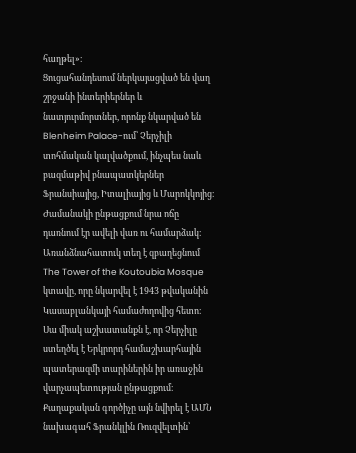հաղթել»։
Ցուցահանդեսում ներկայացված են վաղ շրջանի ինտերիերներ և նատյուրմորտներ, որոնք նկարված են Blenheim Palace-ում՝ Չերչիլի տոհմական կալվածքում, ինչպես նաև բազմաթիվ բնապատկերներ Ֆրանսիայից, Իտալիայից և Մարոկկոյից։
Ժամանակի ընթացքում նրա ոճը դառնում էր ավելի վառ ու համարձակ։
Առանձնահատուկ տեղ է զբաղեցնում The Tower of the Koutoubia Mosque կտավը, որը նկարվել է 1943 թվականին Կասաբլանկայի համաժողովից հետո։
Սա միակ աշխատանքն է, որ Չերչիլը ստեղծել է Երկրորդ համաշխարհային պատերազմի տարիներին իր առաջին վարչապետության ընթացքում։
Քաղաքական գործիչը այն նվիրել է ԱՄՆ նախագահ Ֆրանկլին Ռուզվելտին՝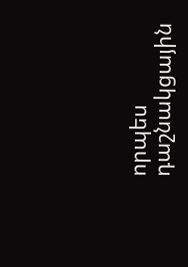որպես դաշնակցային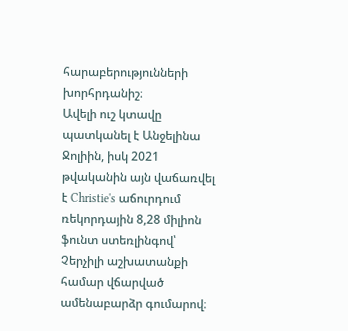հարաբերությունների խորհրդանիշ։
Ավելի ուշ կտավը պատկանել է Անջելինա Ջոլիին, իսկ 2021 թվականին այն վաճառվել է Christie's աճուրդում ռեկորդային 8,28 միլիոն ֆունտ ստեռլինգով՝ Չերչիլի աշխատանքի համար վճարված ամենաբարձր գումարով։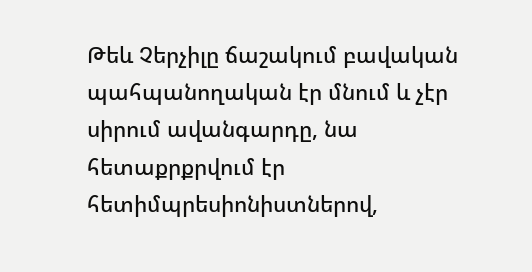Թեև Չերչիլը ճաշակում բավական պահպանողական էր մնում և չէր սիրում ավանգարդը, նա հետաքրքրվում էր հետիմպրեսիոնիստներով,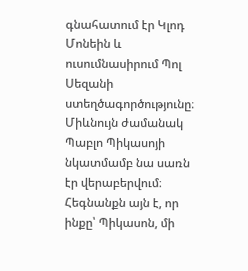գնահատում էր Կլոդ Մոնեին և ուսումնասիրում Պոլ Սեզանի ստեղծագործությունը։ Միևնույն ժամանակ Պաբլո Պիկասոյի նկատմամբ նա սառն էր վերաբերվում։
Հեգնանքն այն է, որ ինքը՝ Պիկասոն, մի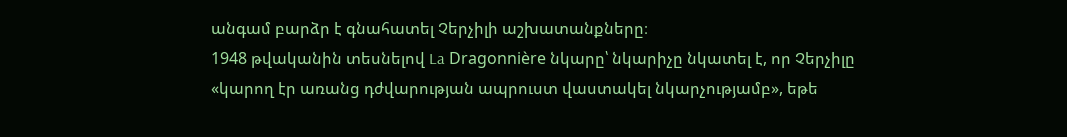անգամ բարձր է գնահատել Չերչիլի աշխատանքները։
1948 թվականին տեսնելով La Dragonnière նկարը՝ նկարիչը նկատել է, որ Չերչիլը «կարող էր առանց դժվարության ապրուստ վաստակել նկարչությամբ», եթե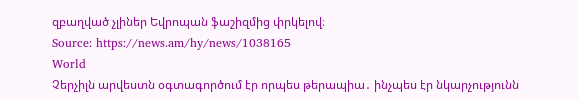զբաղված չլիներ Եվրոպան ֆաշիզմից փրկելով։
Source: https://news.am/hy/news/1038165
World
Չերչիլն արվեստն օգտագործում էր որպես թերապիա․ ինչպես էր նկարչությունն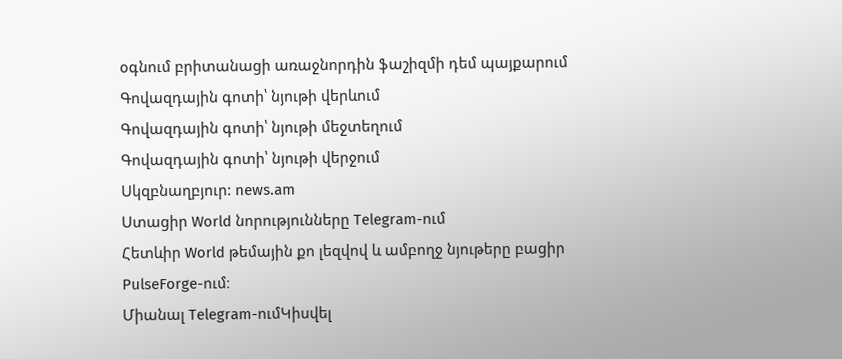օգնում բրիտանացի առաջնորդին ֆաշիզմի դեմ պայքարում
Գովազդային գոտի՝ նյութի վերևում
Գովազդային գոտի՝ նյութի մեջտեղում
Գովազդային գոտի՝ նյութի վերջում
Սկզբնաղբյուր: news.am
Ստացիր World նորությունները Telegram-ում
Հետևիր World թեմային քո լեզվով և ամբողջ նյութերը բացիր PulseForge-ում։
Միանալ Telegram-ումԿիսվել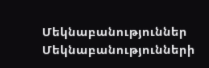Մեկնաբանություններ
Մեկնաբանությունների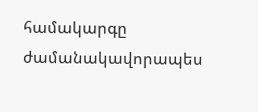համակարգը ժամանակավորապես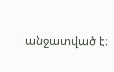անջատված է։